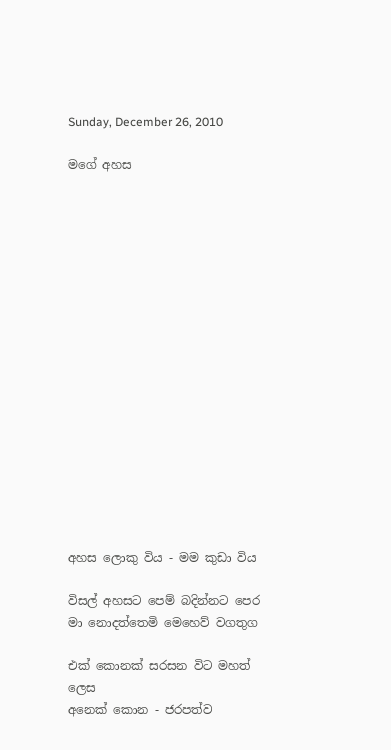Sunday, December 26, 2010

මගේ අහස

















අහස ලොකු විය - මම කුඩා විය

විසල් අහසට පෙම් බදින්නට පෙර
මා නොදත්තෙමි මෙහෙව් වගතුග

එක් කොනක් සරසන විට මහත් ලෙස
අනෙක් කොන - ජරපත්ව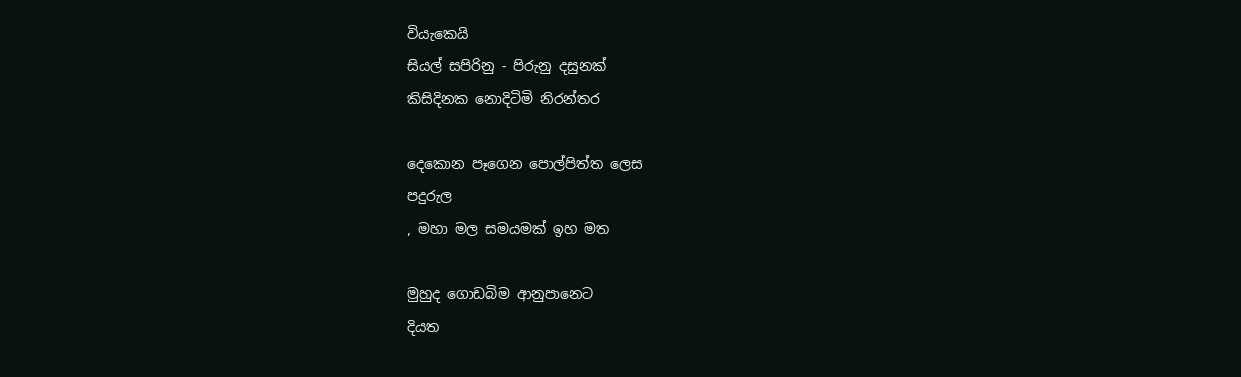වියැකෙයි
සියල් සපිරිනු - පිරුනු දසුනක්
කිසිදිනක නොදිටිමි නිරන්තර

දෙකොන පෑගෙන පොල්පිත්ත ලෙස
පදුරුල
, මහා මල සමයමක් ඉහ මත

මුහුද ගොඩබිම ආනුපානෙට
දියත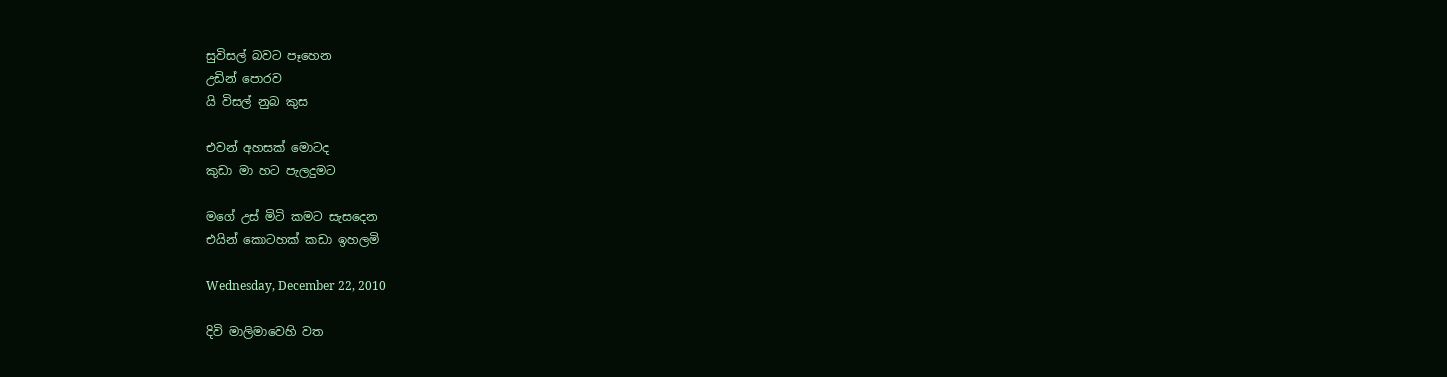සුවිසල් බවට පෑහෙන
උඩින් පොරව
යි විසල් නුබ කුස

එවන් අහසක් මොටද
කුඩා මා හට පැලදුමට

මගේ උස් මිටි කමට සැසදෙන
එයින් කොටහක් කඩා ඉහලමි

Wednesday, December 22, 2010

දිවි මාලිමාවෙහි වත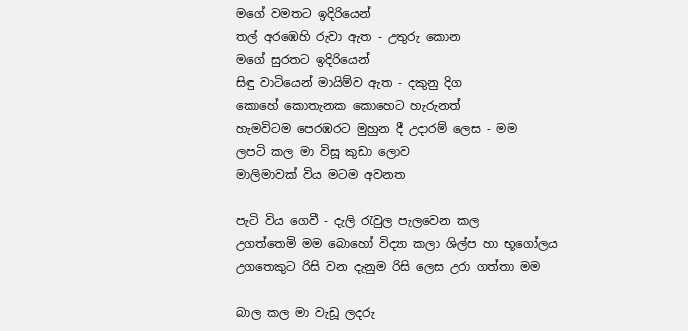මගේ වමතට ඉදිරියෙන්
තල් අරඹෙහි රුවා ඇත - උතුරු කොන
මගේ සුරතට ඉදිරියෙන්
සිඳු වාටියෙන් මායිම්ව ඇත - දකුනු දිග
කොහේ කොතැනක කොහෙට හැරුනත්
හැමවිටම පෙරඹරට මුහුන දී උදාරම් ලෙස - මම
ලපටි කල මා විසූ කුඩා ලොව
මාලිමාවක් විය මටම අවනත

පැටි විය ගෙවී - දැලි රැවුල පැලවෙන කල
උගත්තෙමි මම බොහෝ විද්‍යා කලා ශිල්ප හා භූගෝලය
උගතෙකුට රිසි වන දැනුම රිසි ලෙස උරා ගත්තා මම

බාල කල මා වැඩූ ලදරු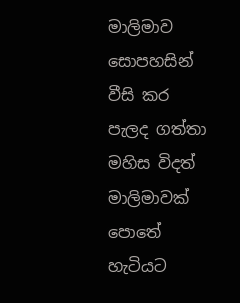මාලිමාව සොපහසින් වීසි කර
පැලද ගත්තා මහිස විදත් මාලිමාවක් පොතේ හැටියට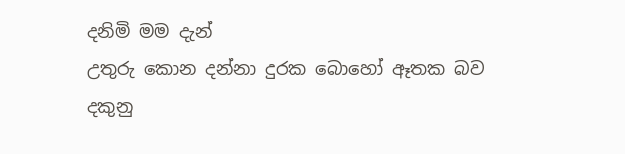දනිමි මම දැන්
උතුරු කොන දන්නා දුරක බොහෝ ඈතක බව
දකුනු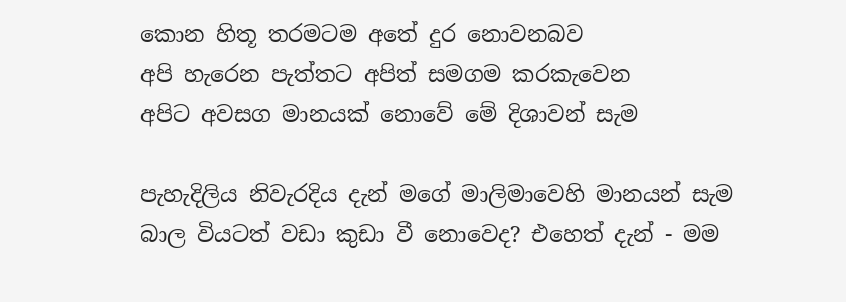කොන හිතූ තරමටම අතේ දුර නොවනබව
අපි හැරෙන පැත්තට අපිත් සමගම කරකැවෙන
අපිට අවසග මානයක් නොවේ මේ දිශාවන් සැම

පැහැදිලිය නිවැරදිය දැන් මගේ මාලිමාවෙහි මානයන් සැම
බාල වියටත් වඩා කුඩා වී නොවෙද? එහෙත් දැන් - මම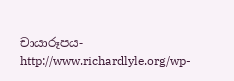චායාරූපය-http://www.richardlyle.org/wp-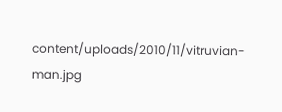content/uploads/2010/11/vitruvian-man.jpg